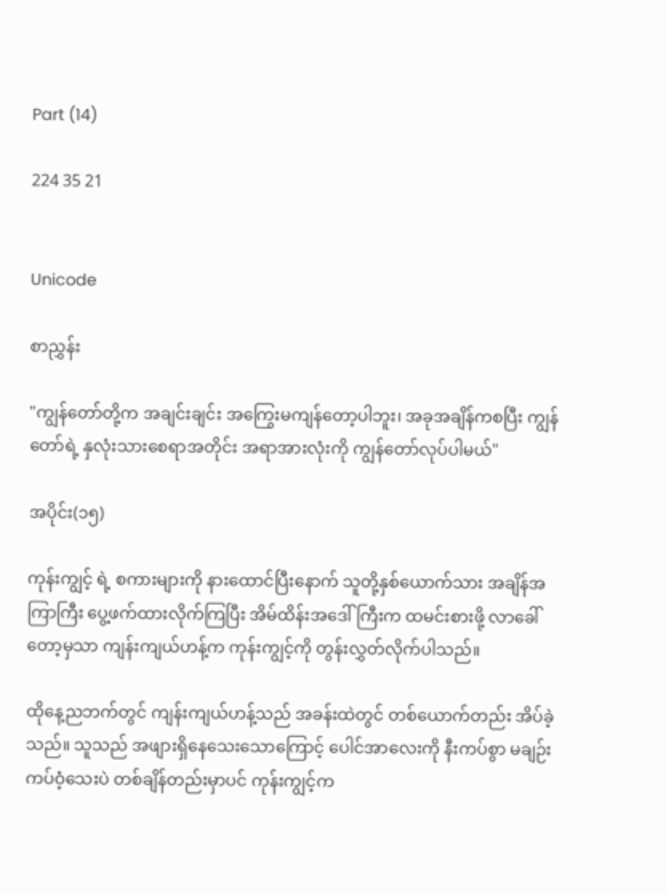Part (14)

224 35 21


Unicode

စာညွှန်း

"ကျွန်တော်တို့က အချင်းချင်း အကြွေးမကျန်တော့ပါဘူး၊ အခုအချိန်ကစပြီး ကျွန်တော်ရဲ့ နှလုံးသားစေရာအတိုင်း အရာအားလုံးကို ကျွန်တော်လုပ်ပါမယ်"

အပိုင်း(၁၅)

ကုန်းကျွင့် ရဲ့ စကားများကို နားထောင်ပြီးနောက် သူတို့နှစ်ယောက်သား အချိန်အကြာကြီး ပွေ့ဖက်ထားလိုက်ကြပြီး အိမ်ထိန်းအဒေါ်ကြီးက ထမင်းစားဖို့ လာခေါ်တော့မှသာ ကျန်းကျယ်ဟန့်က ကုန်းကျွင့်ကို တွန်းလွှတ်လိုက်ပါသည်။

ထိုနေ့ညဘက်တွင် ကျန်းကျယ်ဟန့်သည် အခန်းထဲတွင် တစ်ယောက်တည်း အိပ်ခဲ့သည်။ သူသည် အဖျားရှိနေသေးသောကြောင့် ပေါင်အာလေးကို နီးကပ်စွာ မချဉ်းကပ်ဝံ့သေးပဲ တစ်ချိန်တည်းမှာပင် ကုန်းကျွင့်က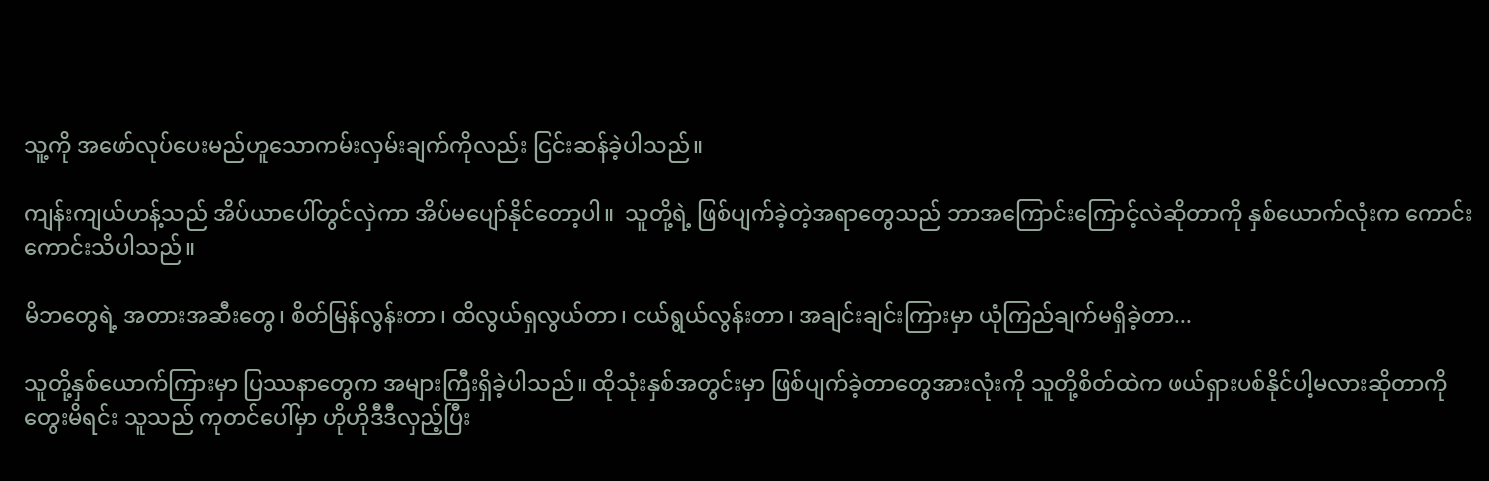သူ့ကို အဖော်လုပ်ပေးမည်ဟူသောကမ်းလှမ်းချက်ကိုလည်း ငြင်းဆန်ခဲ့ပါသည်။

ကျန်းကျယ်ဟန့်သည် အိပ်ယာပေါ်တွင်လှဲကာ အိပ်မပျော်နိုင်တော့ပါ။  သူတို့ရဲ့ ဖြစ်ပျက်ခဲ့တဲ့အရာတွေသည် ဘာအကြောင်းကြောင့်လဲဆိုတာကို နှစ်ယောက်လုံးက ကောင်းကောင်းသိပါသည်။

မိဘတွေရဲ့ အတားအဆီးတွေ၊ စိတ်မြန်လွန်းတာ၊ ထိလွယ်ရှလွယ်တာ၊ ငယ်ရွယ်လွန်းတာ၊ အချင်းချင်းကြားမှာ ယုံကြည်ချက်မရှိခဲ့တာ...

သူတို့နှစ်ယောက်ကြားမှာ ပြဿနာတွေက အများကြီးရှိခဲ့ပါသည်။ ထိုသုံးနှစ်အတွင်းမှာ ဖြစ်ပျက်ခဲ့တာတွေအားလုံးကို သူတို့စိတ်ထဲက ဖယ်ရှားပစ်နိုင်ပါ့မလားဆိုတာကို တွေးမိရင်း သူသည် ကုတင်ပေါ်မှာ ဟိုဟိုဒီဒီလှည့်ပြီး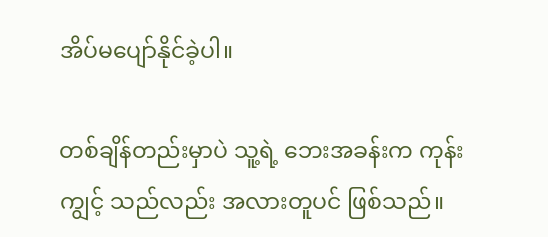အိပ်မပျော်နိုင်ခဲ့ပါ။

တစ်ချိန်တည်းမှာပဲ သူ့ရဲ့ ဘေးအခန်းက ကုန်းကျွင့် သည်လည်း အလားတူပင် ဖြစ်သည်။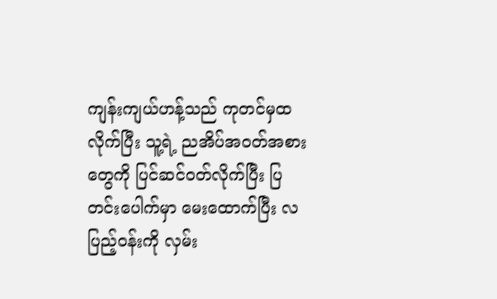ကျန်းကျယ်ဟန့်သည် ကုတင်မှထလိုက်ပြီး သူ့ရဲ့ ညအိပ်အဝတ်အစားတွေကို ပြင်ဆင်ဝတ်လိုက်ပြီး ပြတင်းပေါက်မှာ မေးထောက်ပြီး လပြည့်ဝန်းကို လှမ်း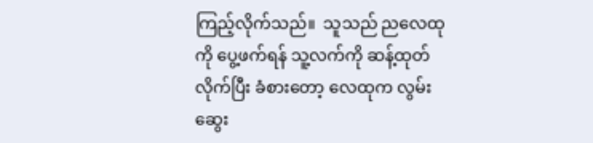ကြည့်လိုက်သည်။  သူသည် ညလေထုကို ပွေ့ဖက်ရန် သူ့လက်ကို ဆန့်ထုတ်လိုက်ပြီး ခံစားတော့ လေထုက လွမ်းဆွေး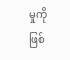မှုကို ဖြစ်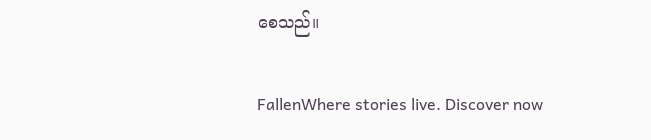စေသည်။

FallenWhere stories live. Discover now